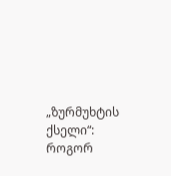„ზურმუხტის ქსელი“: როგორ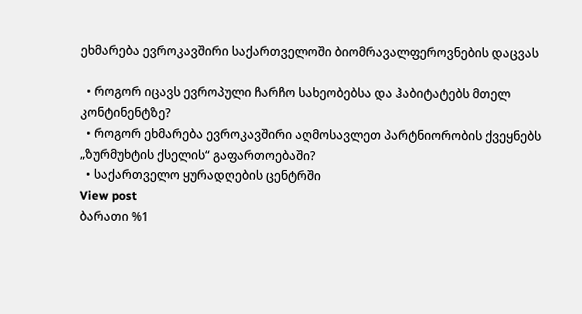ეხმარება ევროკავშირი საქართველოში ბიომრავალფეროვნების დაცვას

  • როგორ იცავს ევროპული ჩარჩო სახეობებსა და ჰაბიტატებს მთელ კონტინენტზე?
  • როგორ ეხმარება ევროკავშირი აღმოსავლეთ პარტნიორობის ქვეყნებს „ზურმუხტის ქსელის“ გაფართოებაში?
  • საქართველო ყურადღების ცენტრში
View post
ბარათი %1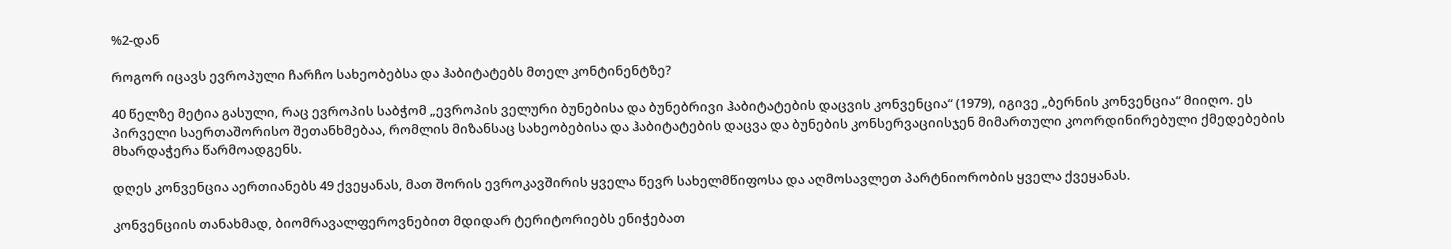%2-დან

როგორ იცავს ევროპული ჩარჩო სახეობებსა და ჰაბიტატებს მთელ კონტინენტზე?

40 წელზე მეტია გასული, რაც ევროპის საბჭომ „ევროპის ველური ბუნებისა და ბუნებრივი ჰაბიტატების დაცვის კონვენცია“ (1979), იგივე „ბერნის კონვენცია“ მიიღო. ეს პირველი საერთაშორისო შეთანხმებაა, რომლის მიზანსაც სახეობებისა და ჰაბიტატების დაცვა და ბუნების კონსერვაციისჯენ მიმართული კოორდინირებული ქმედებების მხარდაჭერა წარმოადგენს.

დღეს კონვენცია აერთიანებს 49 ქვეყანას, მათ შორის ევროკავშირის ყველა წევრ სახელმწიფოსა და აღმოსავლეთ პარტნიორობის ყველა ქვეყანას.

კონვენციის თანახმად, ბიომრავალფეროვნებით მდიდარ ტერიტორიებს ენიჭებათ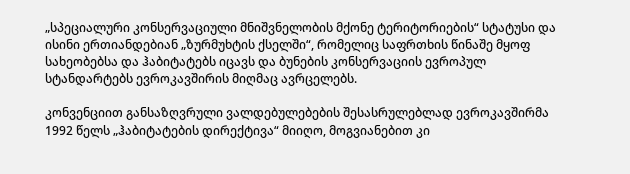„სპეციალური კონსერვაციული მნიშვნელობის მქონე ტერიტორიების“ სტატუსი და ისინი ერთიანდებიან „ზურმუხტის ქსელში“, რომელიც საფრთხის წინაშე მყოფ სახეობებსა და ჰაბიტატებს იცავს და ბუნების კონსერვაციის ევროპულ სტანდარტებს ევროკავშირის მიღმაც ავრცელებს.

კონვენციით განსაზღვრული ვალდებულებების შესასრულებლად ევროკავშირმა 1992 წელს „ჰაბიტატების დირექტივა“ მიიღო, მოგვიანებით კი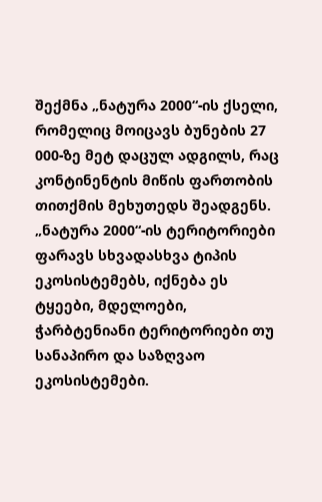შექმნა „ნატურა 2000“-ის ქსელი, რომელიც მოიცავს ბუნების 27 000-ზე მეტ დაცულ ადგილს, რაც კონტინენტის მიწის ფართობის თითქმის მეხუთედს შეადგენს. „ნატურა 2000“-ის ტერიტორიები ფარავს სხვადასხვა ტიპის ეკოსისტემებს, იქნება ეს ტყეები, მდელოები, ჭარბტენიანი ტერიტორიები თუ სანაპირო და საზღვაო ეკოსისტემები.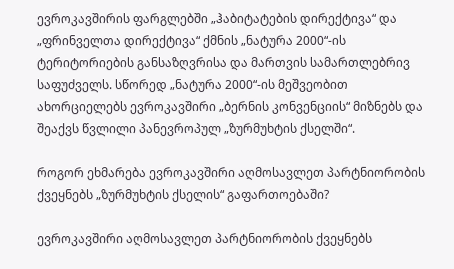ევროკავშირის ფარგლებში „ჰაბიტატების დირექტივა“ და „ფრინველთა დირექტივა“ ქმნის „ნატურა 2000“-ის ტერიტორიების განსაზღვრისა და მართვის სამართლებრივ საფუძველს. სწორედ „ნატურა 2000“-ის მეშვეობით ახორციელებს ევროკავშირი „ბერნის კონვენციის“ მიზნებს და შეაქვს წვლილი პანევროპულ „ზურმუხტის ქსელში“.

როგორ ეხმარება ევროკავშირი აღმოსავლეთ პარტნიორობის ქვეყნებს „ზურმუხტის ქსელის“ გაფართოებაში?

ევროკავშირი აღმოსავლეთ პარტნიორობის ქვეყნებს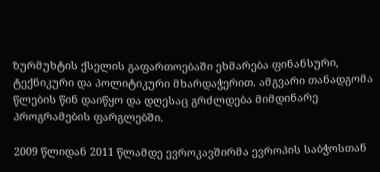ზურმუხტის ქსელის გაფართოებაში ეხმარება ფინანსური, ტექნიკური და პოლიტიკური მხარდაჭერით. ამგვარი თანადგომა წლების წინ დაიწყო და დღესაც გრძლდება მიმდინარე პროგრამების ფარგლებში.

2009 წლიდან 2011 წლამდე ევროკავშირმა ევროპის საბჭოსთან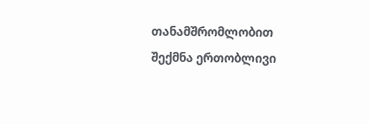თანამშრომლობით შექმნა ერთობლივი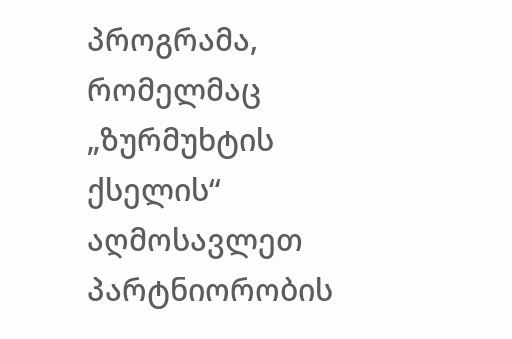პროგრამა, რომელმაც „ზურმუხტის ქსელის“ აღმოსავლეთ პარტნიორობის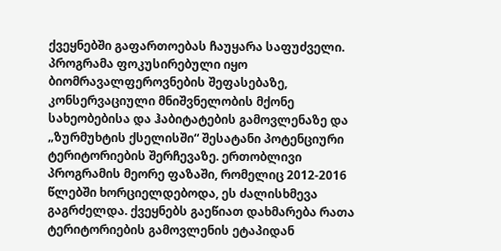ქვეყნებში გაფართოებას ჩაუყარა საფუძველი. პროგრამა ფოკუსირებული იყო ბიომრავალფეროვნების შეფასებაზე, კონსერვაციული მნიშვნელობის მქონე სახეობებისა და ჰაბიტატების გამოვლენაზე და „ზურმუხტის ქსელისში“ შესატანი პოტენციური ტერიტორიების შერჩევაზე. ერთობლივი პროგრამის მეორე ფაზაში, რომელიც 2012-2016 წლებში ხორციელდებოდა, ეს ძალისხმევა გაგრძელდა. ქვეყნებს გაეწიათ დახმარება რათა ტერიტორიების გამოვლენის ეტაპიდან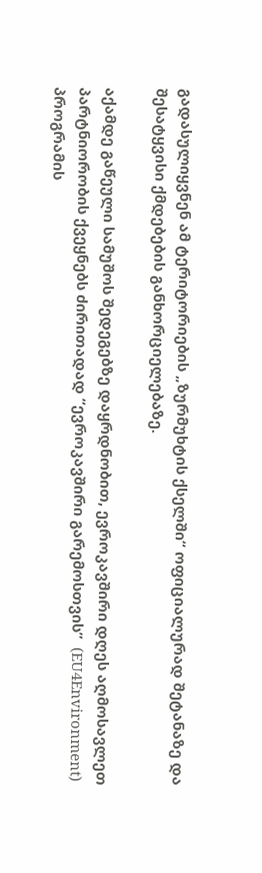გადასულიყვნენ ამ ტერიტორიების „ზურმუხტის ქსელში“ ოფიციალურად შეტანაზე და შესატყვისი ქმდებების განხორციელებაზე.

აქამდე გაწეული სამუშოს შედეგებზე დაყრდნობით, ევროკავშირი დღეს აღმოსავლეთ პარტნიორობის ქვეყნებს ძირითადად “ევროკავშირი გარემოსთვის”  (EU4Environment) პროგრამის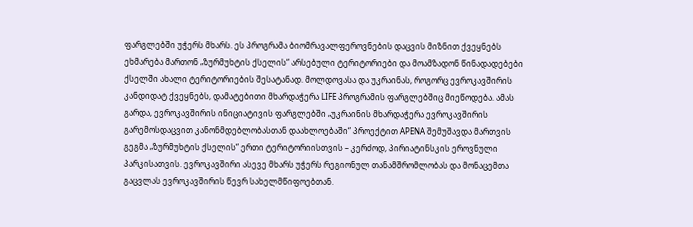ფარგლებში უჭერს მხარს. ეს პროგრამა ბიომრავალფეროვნების დაცვის მიზნით ქვეყნებს ეხმარება მართონ „ზურმუხტის ქსელის“ არსებული ტერიტორიები და მოამზადონ წინადადებები ქსელში ახალი ტერიტორიების შესატანად. მოლდოვასა და უკრაინას, როგორც ევროკავშირის კანდიდატ ქვეყნებს, დამატებითი მხარდაჭერა LIFE პროგრამის ფარგლებშიც მიეწოდება. ამას გარდა, ევროკავშირის ინიციატივის ფარგლებში „უკრაინის მხარდაჭერა ევროკავშირის გარემოსდაცვით კანონმდებლობასთან დაახლოებაში“ პროექტით APENA შემუშავდა მართვის გეგმა „ზურმუხტის ქსელის“ ერთი ტერიტორიისთვის – კერძოდ, პირიატინსკის ეროვნული პარკისათვის. ევროკავშირი ასევე მხარს უჭერს რეგიონულ თანამშრომლობას და მონაცემთა გაცვლას ევროკავშირის წევრ სახელმწიფოებთან.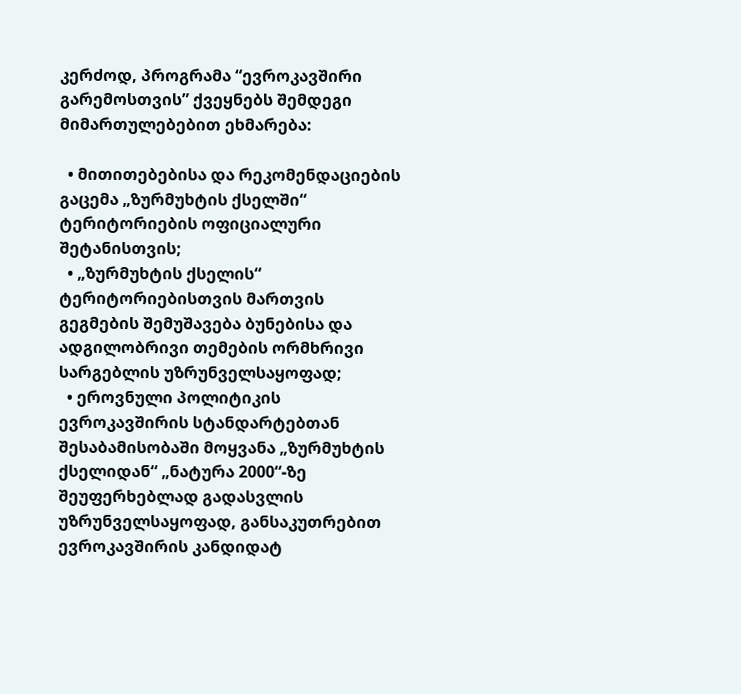კერძოდ, პროგრამა “ევროკავშირი გარემოსთვის” ქვეყნებს შემდეგი მიმართულებებით ეხმარება:

  • მითითებებისა და რეკომენდაციების გაცემა „ზურმუხტის ქსელში“ ტერიტორიების ოფიციალური შეტანისთვის;
  • „ზურმუხტის ქსელის“ ტერიტორიებისთვის მართვის გეგმების შემუშავება ბუნებისა და ადგილობრივი თემების ორმხრივი სარგებლის უზრუნველსაყოფად;
  • ეროვნული პოლიტიკის ევროკავშირის სტანდარტებთან შესაბამისობაში მოყვანა „ზურმუხტის ქსელიდან“ „ნატურა 2000“-ზე შეუფერხებლად გადასვლის უზრუნველსაყოფად, განსაკუთრებით ევროკავშირის კანდიდატ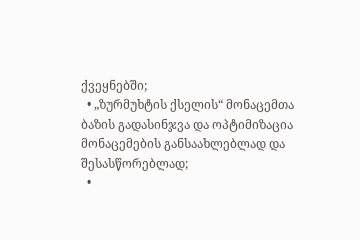ქვეყნებში;
  • „ზურმუხტის ქსელის“ მონაცემთა ბაზის გადასინჯვა და ოპტიმიზაცია მონაცემების განსაახლებლად და შესასწორებლად;
  •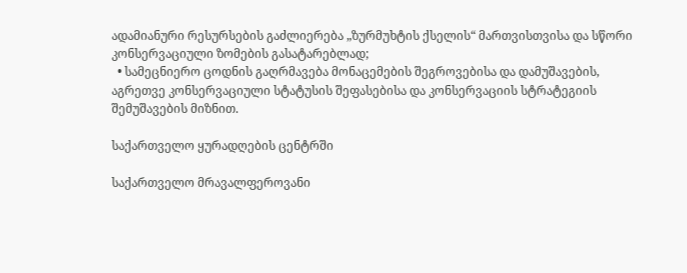ადამიანური რესურსების გაძლიერება „ზურმუხტის ქსელის“ მართვისთვისა და სწორი კონსერვაციული ზომების გასატარებლად;
  • სამეცნიერო ცოდნის გაღრმავება მონაცემების შეგროვებისა და დამუშავების, აგრეთვე კონსერვაციული სტატუსის შეფასებისა და კონსერვაციის სტრატეგიის შემუშავების მიზნით.

საქართველო ყურადღების ცენტრში

საქართველო მრავალფეროვანი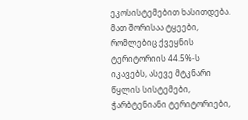ეკოსისტემებით ხასითდება. მათ შორისაა ტყეები, რომლებიც ქვეყნის ტერიტორიის 44.5%-ს იკავებს, ასევე მტკნარი წყლის სისტემები, ჭარბტენიანი ტერიტორიები,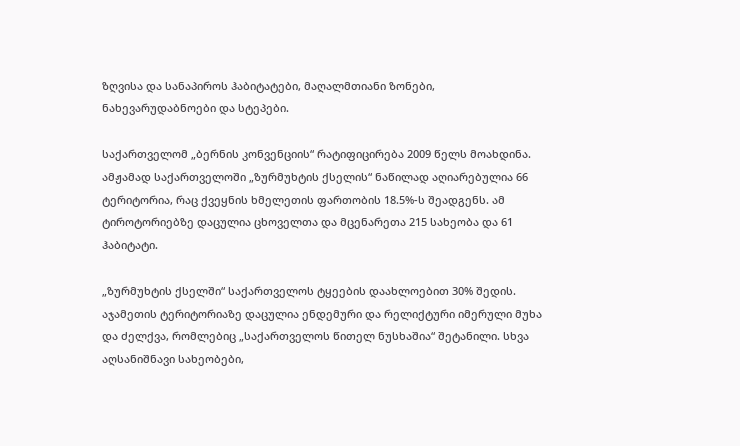ზღვისა და სანაპიროს ჰაბიტატები, მაღალმთიანი ზონები, ნახევარუდაბნოები და სტეპები.

საქართველომ „ბერნის კონვენციის“ რატიფიცირება 2009 წელს მოახდინა. ამჟამად საქართველოში „ზურმუხტის ქსელის“ ნაწილად აღიარებულია 66 ტერიტორია, რაც ქვეყნის ხმელეთის ფართობის 18.5%-ს შეადგენს. ამ ტიროტორიებზე დაცულია ცხოველთა და მცენარეთა 215 სახეობა და 61 ჰაბიტატი.

„ზურმუხტის ქსელში“ საქართველოს ტყეების დაახლოებით 30% შედის. აჯამეთის ტერიტორიაზე დაცულია ენდემური და რელიქტური იმერული მუხა და ძელქვა, რომლებიც „საქართველოს წითელ ნუსხაშია“ შეტანილი. სხვა აღსანიშნავი სახეობები,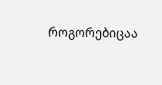როგორებიცაა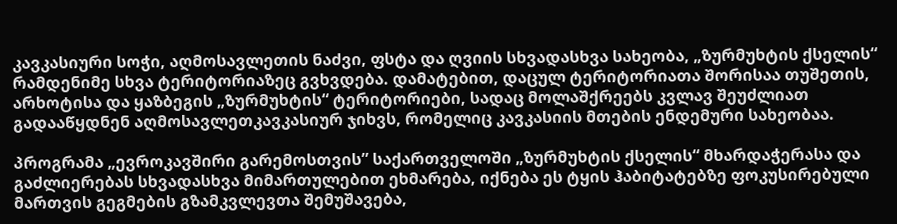კავკასიური სოჭი, აღმოსავლეთის ნაძვი, ფსტა და ღვიის სხვადასხვა სახეობა, „ზურმუხტის ქსელის“ რამდენიმე სხვა ტერიტორიაზეც გვხვდება. დამატებით, დაცულ ტერიტორიათა შორისაა თუშეთის, არხოტისა და ყაზბეგის „ზურმუხტის“ ტერიტორიები, სადაც მოლაშქრეებს კვლავ შეუძლიათ გადააწყდნენ აღმოსავლეთკავკასიურ ჯიხვს, რომელიც კავკასიის მთების ენდემური სახეობაა.

პროგრამა „ევროკავშირი გარემოსთვის” საქართველოში „ზურმუხტის ქსელის“ მხარდაჭერასა და გაძლიერებას სხვადასხვა მიმართულებით ეხმარება, იქნება ეს ტყის ჰაბიტატებზე ფოკუსირებული მართვის გეგმების გზამკვლევთა შემუშავება,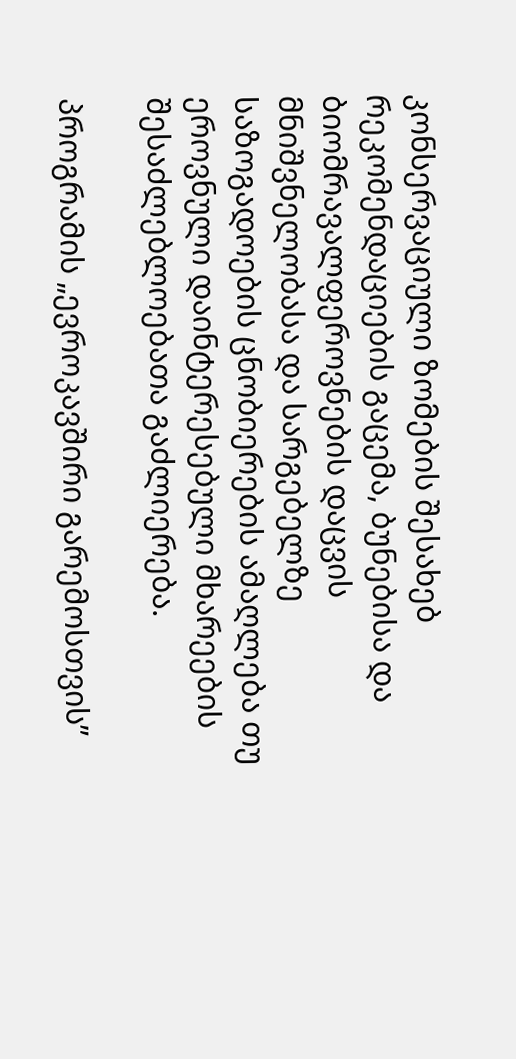კონსერვაციული ზომების შესახებ რეკომენდაციების გაცემა, ბუნებისა და ბიომრავალფეროვნების დაცვის მნიშვნელობასა და სარგებელზე საზოგადოების ცნობიერების ამაღლება თუ ეროვნული დაინტერესებული მხარეების შესაძლებლოებათა გაძლიერება.

პროგრამის „ევროკავშირი გარემოსთვის”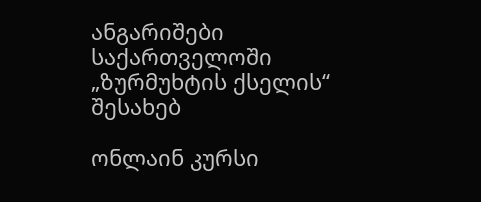ანგარიშები საქართველოში „ზურმუხტის ქსელის“ შესახებ

ონლაინ კურსი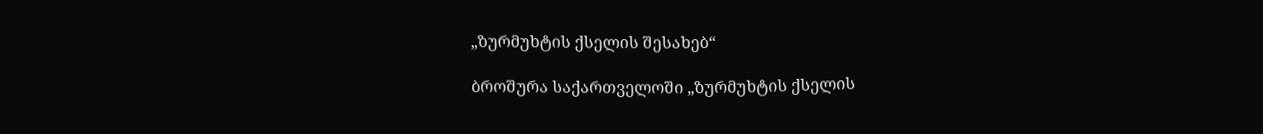„ზურმუხტის ქსელის შესახებ“

ბროშურა საქართველოში „ზურმუხტის ქსელის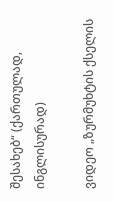შესახებ“ (ქართულად, ინგლისურად)

ვიდეო „ზურმუხტის ქსელის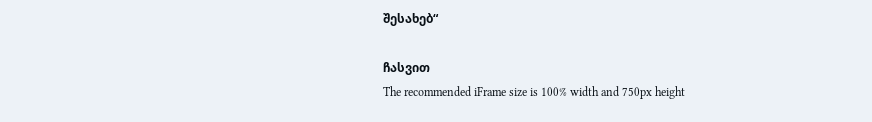შესახებ“

ჩასვით
The recommended iFrame size is 100% width and 750px height